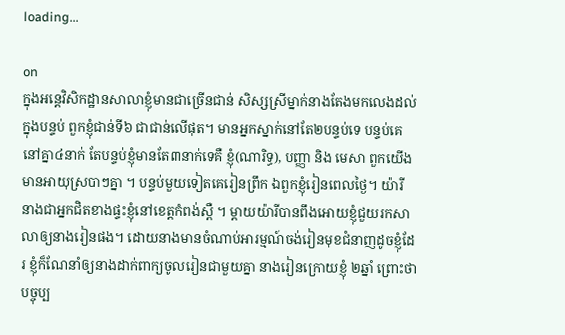loading...

on
ក្នុងអន្តេវិសិកដ្ឋានសាលាខ្ញុំមានជាច្រើនជាន់ សិស្សស្រីម្នាក់នាងតែងមកលេងដល់ក្នុងបន្ទប់ ពួកខ្ញុំជាន់ទី៦ ជាជាន់លើផុត។ មានអ្នកស្នាក់នៅតែ២បន្ទប់ទេ បន្ទប់គេនៅគ្នា៤នាក់ តែបន្ទប់ខ្ញុំមានតែ៣នាក់ទេគឺ ខ្ញុំ(ណារិទ្ធ), បញ្ញា និង មេសា ពួកយើងមានអាយុស្របាៗគ្នា ។ បន្ទប់មួយទៀតគេរៀនព្រឹក ឯពួកខ្ញុំរៀនពេលថ្ងៃ។ យ៉ារី នាងជាអ្នកជិតខាងផ្ទះខ្ញុំនៅខេត្តកំពង់ស្ពឺ ។ ម្ដាយយ៉ារីបានពឹងអោយខ្ញុំជួយរកសាលាឲ្យនាងរៀនផង។ ដោយនាងមានចំណាប់អារម្មណ៍ចង់រៀនមុខជំនាញដូចខ្ញុំដែរ ខ្ញុំក៏ណែនាំឲ្យនាងដាក់ពាក្យចូលរៀនជាមួយគ្នា នាងរៀនក្រោយខ្ញុំ ២ឆ្នាំ ព្រោះថាបច្ចុប្ប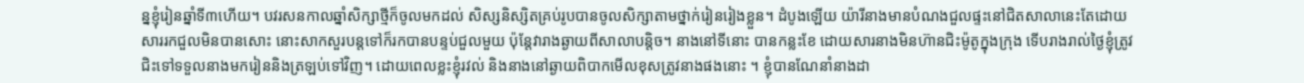ន្នខ្ញុំរៀនឆ្នាំទី៣ហើយ។ បវរសនកាលឆ្នាំសិក្សាថ្មីក៏ចូលមកដល់ សិស្សនិស្សិតគ្រប់រូបបានចូលសិក្សាតាមថ្នាក់រៀនរៀងខ្លួន។ ដំបូងឡើយ យ៉ារីនាងមានបំណងជួលផ្ទះនៅជិតសាលានេះតែដោយសាររកជួលមិនបានសោះ នោះសាកសួរបន្តទៅក៏រកបានបន្ទប់ជួលមួយ ប៉ុន្តែវារាងឆ្ងាយពីសាលាបន្តិច។ នាងនៅទីនោះ បានកន្លះខែ ដោយសារនាងមិនហ៊ានជិះម៉ូតូក្នុងក្រុង ទើបរាងរាល់ថ្ងៃខ្ញុំត្រូវជិះទៅទទួលនាងមករៀននិងត្រឡប់ទៅវិញ។ ដោយពេលខ្លះខ្ញុំរវល់ និងនាងនៅឆ្ងាយពិបាកមើលខុសត្រូវនាងផងនោះ ។ ខ្ញុំបានណែនាំនាងដា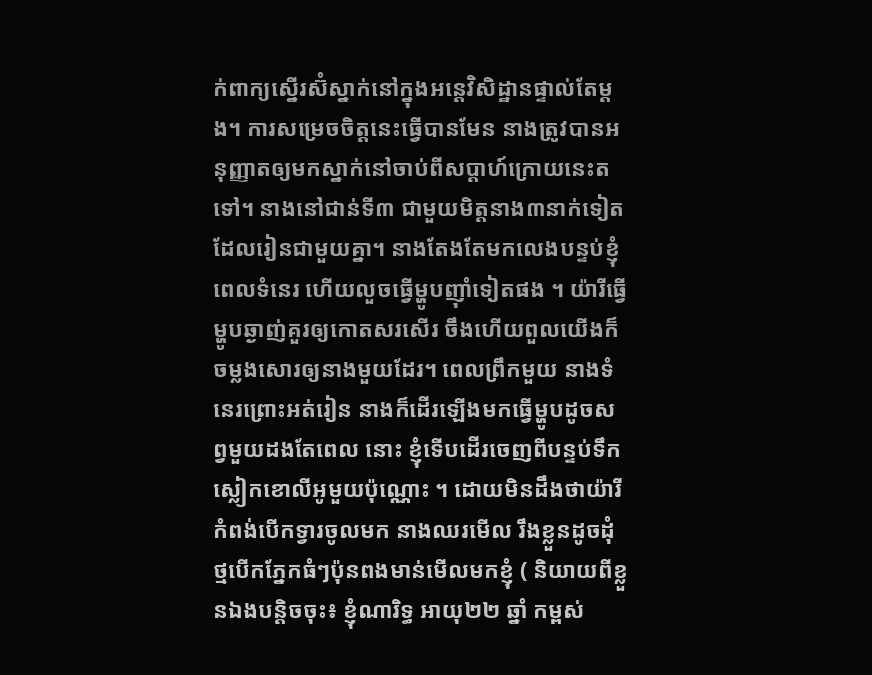ក់ពាក្យស្នើរស៊ំស្នាក់នៅក្នុងអន្តេវិសិដ្ឋានផ្ទាល់តែម្ដង។ ការសម្រេចចិត្តនេះធ្វើបានមែន នាងត្រូវបានអនុញ្ញាតឲ្យមកស្នាក់នៅចាប់ពីសប្ដាហ៍ក្រោយនេះតទៅ។ នាងនៅជាន់ទី៣ ជាមួយមិត្តនាង៣នាក់ទៀត ដែលរៀនជាមួយគ្នា។ នាងតែងតែមកលេងបន្ទប់ខ្ញុំពេលទំនេរ ហើយលួចធ្វើម្ហូបញ៉ាំទៀតផង ។ យ៉ារីធ្វើម្ហូបឆ្ងាញ់គួរឲ្យកោតសរសើរ ចឹងហើយពួលយើងក៏ចម្លងសោរឲ្យនាងមួយដែរ។ ពេលព្រឹកមួយ នាងទំនេរព្រោះអត់រៀន នាងក៏ដើរឡើងមកធ្វើម្ហូបដូចសព្វមួយដងតែពេល នោះ ខ្ញុំទើបដើរចេញពីបន្ទប់ទឹក ស្លៀកខោលីអូមួយប៉ុណ្ណោះ ។ ដោយមិនដឹងថាយ៉ារីកំពង់បើកទ្វារចូលមក នាងឈរមើល រឹងខ្លួនដូចដុំថ្មបើកភ្នែកធំៗប៉ុនពងមាន់មើលមកខ្ញុំ ( និយាយពីខ្លួនឯងបន្ដិចចុះ៖ ខ្ញុំណារិទ្ធ អាយុ២២ ឆ្នាំ កម្ពស់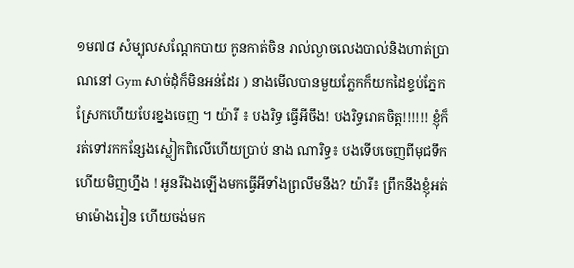១ម៧៨ សំម្បុលសណ្ដែកបាយ កូនកាត់ចិន រាល់ល្ងាចលេងបាល់និងហាត់ប្រាណនៅ Gym សាច់ដុំក៏មិនអន់ដែរ ) នាងមើលបានមួយភ្លែកក៏យកដៃខ្ទប់ភ្នែកស្រែកហើយបែរខ្នងចេញ ។ យ៉ារី ៖ បងរិទ្ធ ធ្វើអីចឹង! បងរិទ្ធរោគចិត្ត!!!!!! ខ្ញុំក៏រត់ទៅរកកន្សែងស្លៀកពិលើហើយប្រាប់ នាង ណារិទ្ធ៖ បងទើបចេញពីមុជទឹកហើយមិញហ្នឹង ! អូនរីឯងឡើងមកធ្វើអីទាំងព្រលឹមនឹង? យ៉ារី៖ ព្រឹកនឹងខ្ញុំអត់មាម៉ោងរៀន ហើយចង់មក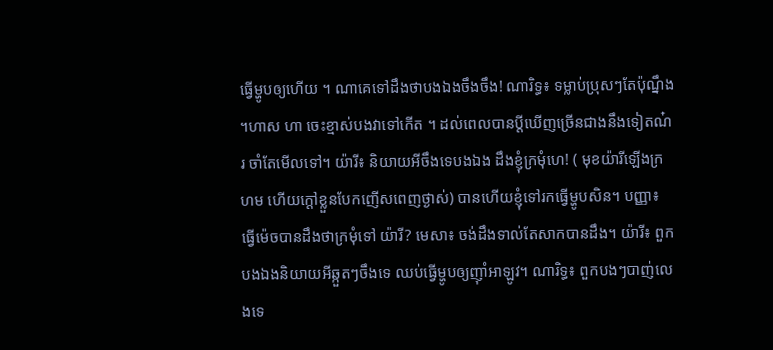ធ្វើម្ហូបឲ្យហើយ ។ ណាគេទៅដឹងថាបងឯងចឹងចឹង! ណារិទ្ធ៖ ទម្លាប់ប្រុសៗតែប៉ុណ្នឹង ។ហាស ហា ចេះខ្មាស់បងវាទៅកើត ។ ដល់ពេលបានប្ដីឃើញច្រើនជាងនឹងទៀតណ៎រ ចាំតែមើលទៅ។ យ៉ារី៖ និយាយអីចឹងទេបងឯង ដឹងខ្ញុំក្រមុំហេ! ( មុខយ៉ារីឡើងក្រហម ហើយក្ដៅខ្លួនបែកញើសពេញថ្ងាស់) បានហើយខ្ញុំទៅរកធ្វើម្ហូបសិន។ បញ្ញា៖ ធ្វើម៉េចបានដឹងថាក្រមុំទៅ យ៉ារី? មេសា៖ ចង់ដឹងទាល់តែសាកបានដឹង។ យ៉ារី៖ ពួកបងឯងនិយាយអីឆ្កួតៗចឹងទេ ឈប់ធ្វើម្ហូបឲ្យញ៉ាំអាឡូវ។ ណារិទ្ធ៖ ពួកបងៗបាញ់លេងទេ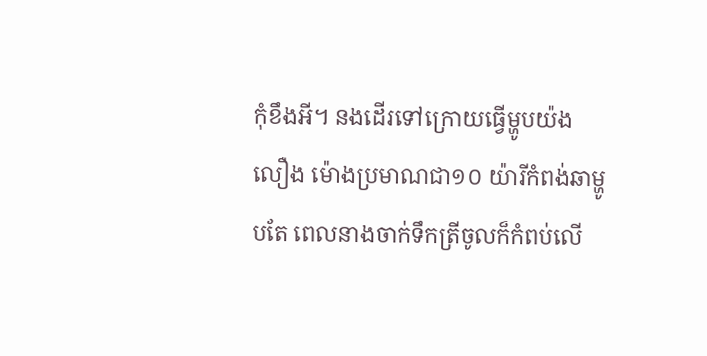កុំខឹងអី។ នងដើរទៅក្រោយធ្វើម្ហូបយ៉ងលឿង ម៉ោងប្រមាណជា១០ យ៉ារីកំពង់ឆាម្ហូបតែ ពេលនាងចាក់ទឹកត្រីចូលក៏កំពប់លើ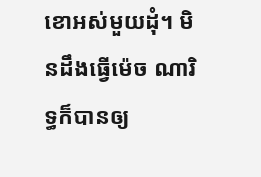ខោអស់មួយដុំ។ មិនដឹងធ្វើម៉េច ណារិទ្ធក៏បានឲ្យ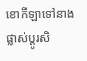ខោកីឡាទៅនាងផ្លាស់ប្ដូរសិ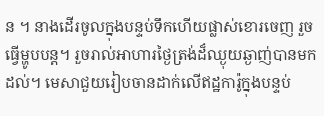ន ។ នាងដើរចូលក្នុងបន្ទប់ទឹកហើយផ្លាស់ខោរចេញ រួចធ្វើម្ហូបបន្ត។ រួចរាល់អាហារថ្ងៃត្រង់ដ៏ឈ្ងុយឆ្ងាញ់បានមកដល់។ មេសាជួយរៀបចានដាក់លើឥដ្ឋការ៉ូក្នុងបន្ទប់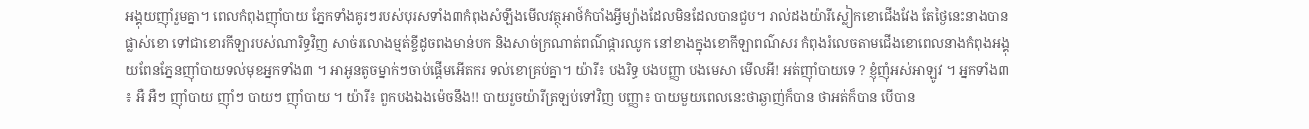អង្គុយញ៉ាំរួមគ្នា។ ពេលកំពុងញ៉ាំបាយ ភ្នែកទាំងគូរៗរបស់បុរសទាំង៣កំពុងសំឡឹងមើលវត្ថុអាថ៍កំបាំងអ្វីម្យ៉ាងដែលមិនដែលបានជួប។ រាល់ដងយ៉ារីស្លៀកខោជើងវែង តែថ្ងៃនេះនាងបានផ្លាស់ខោ ទៅជាខោរកីឡារបស់ណារិទ្ធវិញ សាច់រលោងម្មត់ខ្ចីដូចពងមាន់បក និងសាច់ក្រណាត់ពណ៌ផ្ការឈូក នៅខាងក្នុងខោកីឡាពណ៌សរ កំពុងរំលេចតាមជើងខោពេលនាងកំពុងអង្គុយពែនភ្នែនញ៉ាំបាយទល់មុខអ្នកទាំង៣ ។ អាអូនតូចម្នាក់ៗចាប់ផ្ដើមអើតករ ទល់ខោគ្រប់គ្នា។ យ៉ារី៖ បងរិទ្ធ បងបញ្ញា បងមេសា មើលអី! អត់ញ៉ាំបាយទេ ? ខ្ញុំញ៉ំអស់អាឡូវ ។ អ្នកទាំង៣ ៖ អឺ អឺៗ ញ៉ាំបាយ ញ៉ាំៗ បាយៗ ញ៉ាំបាយ ។ យ៉ារី៖ ពួកបងឯងម៉េចនឹង!! បាយរួចយ៉ារីត្រឡប់ទៅវិញ បញ្ញា៖ បាយមួយពេលនេះថាឆ្ងាញ់ក៏បាន ថាអត់ក៏បាន បើបាន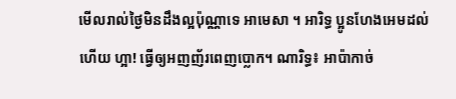មើលរាល់ថ្ងៃមិនដឹងល្អប៉ុណ្ណាទេ អាមេសា ។ អារិទ្ធ ប្អូនហែងអេមដល់ហើយ ហ្អា! ធ្វើឲ្យអញញ័រពេញប្លោក។ ណារិទ្ធ៖ អាប៉ាកាច់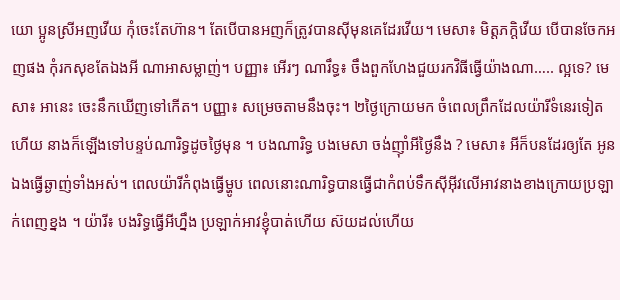យោ ប្អូនស្រីអញវើយ កុំចេះតែហ៊ាន។ តែបើបានអញក៏ត្រូវបានស៊ីមុនគេដែរវើយ។ មេសា៖ មិត្តភក្ដិវើយ បើបានចែកអញផង កុំរកសុខតែឯងអី ណាអាសម្លាញ់។ បញ្ញា៖ អើរៗ ណារឹទ្ធ៖ ចឹងពួកហែងជួយរកវិធីធ្វើយ៉ាងណា….. ល្អទេ? មេសា៖ អានេះ ចេះនឹកឃើញទៅកើត។ បញ្ញា៖ សម្រេចតាមនឹងចុះ។ ២ថ្ងៃក្រោយមក ចំពេលព្រឹកដែលយ៉ារីទំនេរទៀតហើយ នាងក៏ឡើងទៅបន្ទប់ណារិទ្ធដូចថ្ងៃមុន ។ បងណារិទ្ធ បងមេសា ចង់ញ៉ាំអីថ្ងៃនឹង ? មេសា៖ អីក៏បនដែរឲ្យតែ អូនឯងធ្វើឆ្ងាញ់ទាំងអស់។ ពេលយ៉ារីកំពុងធ្វើម្ហូប ពេលនោះណារិទ្ធបានធ្វើជាកំពប់ទឹកស៊ីអ៊ីវលើអាវនាងខាងក្រោយប្រឡាក់ពេញខ្នង ។ យ៉ារី៖ បងរិទ្ធធ្វើអីហ្នឹង ប្រឡាក់អាវខ្ញុំបាត់ហើយ ស៊យដល់ហើយ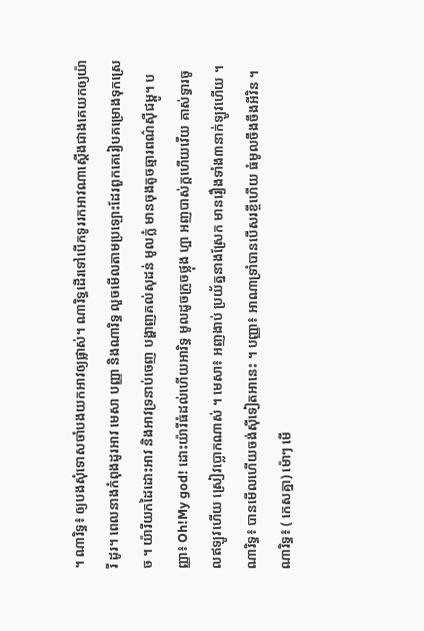។ ណារិទ្ធ៖ ឲ្យបងសុំទោសចាំបងយកអាវឲ្យផ្លាស់។ ណារិទ្ធដើរទៅបើកទូររកអាវណាស្ដើងជាងគេយកឲ្យយ៉ារី ដូរ។ ពេលនាងកំពុងដូរអាវ មេសា បញ្ញា និងណារិទ្ធ លួចមើលតាមប្រឡោះដែរពួកគេរៀបគម្រោងទុកស្រេច ។ យ៉ារីយកដៃដោះអាវ និងអាវទ្រនាប់ចេញ បង្ហាញគល់សុដន់ មូលក្លំ មានចុងតូចឆ្មារពណ៌ស៊ីជម្ពូ។ បញ្ញា៖ Oh!My god! ដោះយ៉ារីធំដល់ហើយអារិទ្ធ មូលដូចក្រូចថ្លុង ហ្អា អញបាស់ក្ដហើយវើយ គាស់ទ្វារចូលឥឡូវហើយ ស្រៀវប្លោកណាស់ ។ មេសា៖ អញងាប់ ប្រយ័ត្ននាងស្រែក មានរឿងទាំង៣នាក់ឡូវហើយ ។ ណារិទ្ធ៖ បានមើលហើយចង់ស៊ីទៀតអានេះ ។ បញ្ញា៖ អាណាទ្រាំបានបើសរខ្ចីហើយ ធំមូលចឹងចឹងអីវិន ។ ណារិទ្ធ៖ ( កេសគ្នា) ម៉ោៗ មើ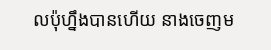លប៉ុហ្នឹងបានហើយ នាងចេញម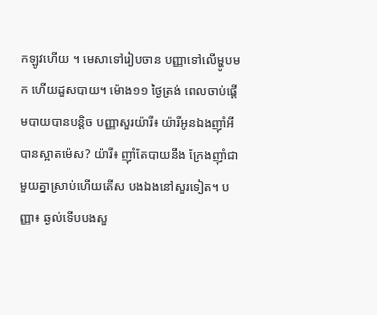កឡូវហើយ ។ មេសាទៅរៀបចាន បញ្ញាទៅលើម្ហូបមក ហើយដួសបាយ។ ម៉ោង១១ ថ្ងៃត្រង់ ពេលចាប់ផ្ដើមបាយបានបន្ដិច បញ្ញាសួរយ៉ារី៖ យ៉ារីអូនឯងញ៉ាំអីបានស្អាតម៉េស? យ៉ារី៖ ញ៉ាំតែបាយនឹង ក្រែងញ៉ាំជាមួយគ្នាស្រាប់ហើយតើស បងឯងនៅសួរទៀត។ បញ្ញា៖ ឆ្ងល់ទើបបងសួ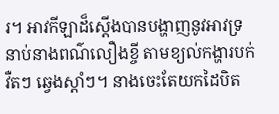រ។ អាវកីឡាដ៏ស្ដើងបានបង្ហាញនូវអាវទ្រនាប់នាងពណ៌លឿងខ្ចី តាមខ្យល់កង្ហារបក់វឺតៗ ឆ្វេងស្ដាំៗ។ នាងចេះតែយកដៃបិត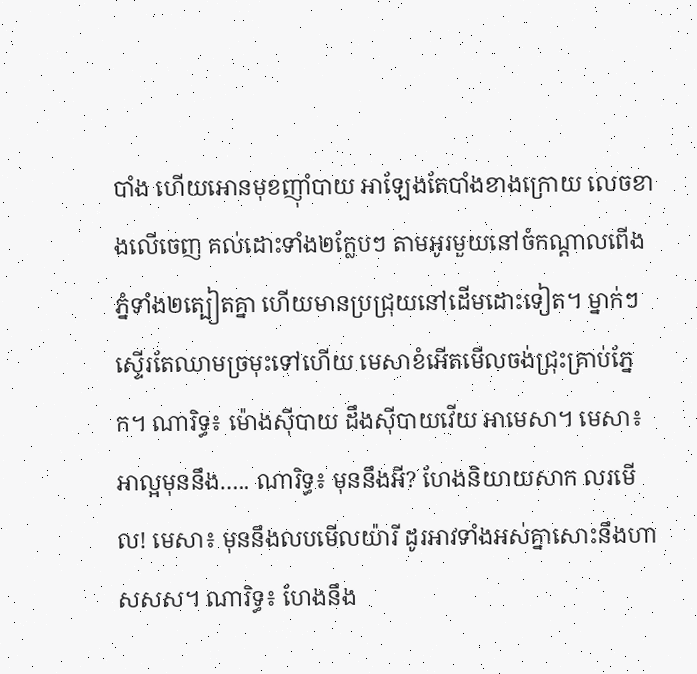បាំង ហើយអោនមុខញ៉ាំបាយ អាឡែងតែបាំងខាងក្រោយ លេចខាងលើចេញ គល់ដោះទាំង២ក្លែបៗ តាមអូរមួយនៅចំកណ្ដាលពើងភ្នំទាំង២ត្បៀតគ្នា ហើយមានប្រជ្រុយនៅដើមដោះទៀត។ ម្នាក់ៗស្ទើរតែឈាមច្រមុះទៅហើយ មេសាខំអើតមើលចង់ជ្រុះគ្រាប់ភ្នែក។ ណារិទ្ធ៖ ម៉ោងស៊ីបាយ ដឹងស៊ីបាយវើយ អាមេសា។ មេសា៖ អាល្អមុននឹង….. ណារិទ្ធ៖ មុននឹងអី? ហែងនិយាយសាក លរមើល! មេសា៖ មុននឹងលបមើលយ៉ារី ដូរអាវទាំងអស់គ្នាសោះនឹងហាសសស។ ណារិទ្ធ៖ ហែងនឹង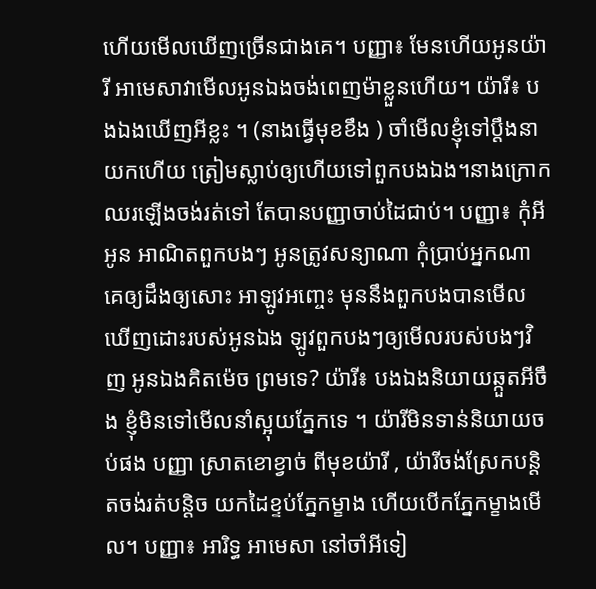ហើយមើលឃើញច្រើនជាងគេ។ បញ្ញា៖ មែនហើយអូនយ៉ារី អាមេសាវាមើលអូនឯងចង់ពេញម៉ាខ្លួនហើយ។ យ៉ារី៖ បងឯងឃើញអីខ្លះ ។ (នាងធ្វើមុខខឹង ) ចាំមើលខ្ញុំទៅប្ដឹងនាយកហើយ ត្រៀមស្លាប់ឲ្យហើយទៅពួកបងឯង។នាងក្រោកឈរឡើងចង់រត់ទៅ តែបានបញ្ញាចាប់ដៃជាប់។ បញ្ញា៖ កុំអីអូន អាណិតពួកបងៗ អូនត្រូវសន្យាណា កុំប្រាប់អ្នកណាគេឲ្យដឹងឲ្យសោះ អាឡូវអញ្ចេះ មុននឹងពួកបងបានមើលឃើញដោះរបស់អូនឯង ឡូវពួកបងៗឲ្យមើលរបស់បងៗវិញ អូនឯងគិតម៉េច ព្រមទេ? យ៉ារី៖ បងឯងនិយាយឆ្កួតអីចឹង ខ្ញុំមិនទៅមើលនាំស្អុយភ្នែកទេ ។ យ៉ារីមិនទាន់និយាយចប់ផង បញ្ញា ស្រាតខោខ្វាច់ ពីមុខយ៉ារី , យ៉ារីចង់ស្រែកបន្ដិតចង់រត់បន្ដិច យកដៃខ្ទប់ភ្នែកម្ខាង ហើយបើកភ្នែកម្ខាងមើល។ បញ្ញា៖ អារិទ្ធ អាមេសា នៅចាំអីទៀ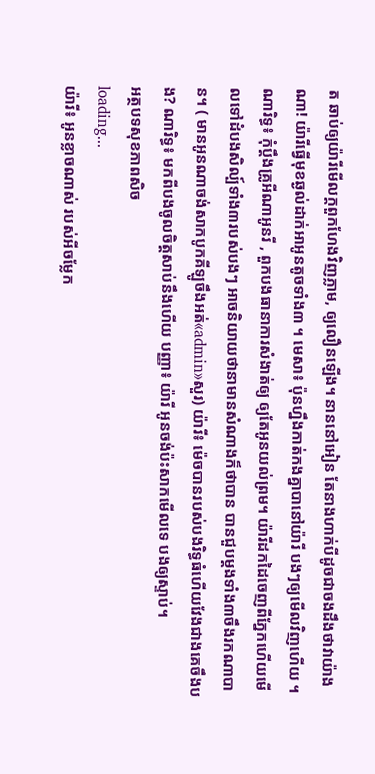ត ឆាប់ឲ្យយ៉ារីមើលក្ដពួកហែងវិញភ្លាម, ឲ្យលឿនឡើង។ នាននៅអៀន តែនាងហាក់បីដូចជាចងដឹងថាវាយ៉ាងណា! យ៉ារីធ្វើមុខឆ្ងល់ដាក់អាអូនតូចទាំង៣ ។ មេសា៖ ប៉ុនហ្នឹងកាត់កងគ្នាបានៅយ៉ារី បងៗឲ្យមើលវិញហើយ ។ ណារិទ្ធ៖ កុំប្ដឹងគ្រូអីណាអូនរី , ពួកបងធានាការសំងាត់ឲ្យ ឲ្យតែអូនយល់ព្រម។ យ៉ារីដកដៃចេញពីភ្នែកហើយមើលទៅដំបងសិល្ប៍ទាំង៣របស់បងៗ អាចនិយាយថានាមានសំណាងក៏ថាបាន បានជួបម្ដងទាំង៣ចឹងរកណាបាន។ ( មានអូនណាចង់សាកបូកគីឡូចឹងអត់«admin»សួរ) យ៉ារី៖ ម៉េចបានរបស់បងរិទ្ធធំហើយវែងជាងគេចឹងបង? ណារិទ្ធ៖ មកពីបងចូលចិត្តសាប់នឹងហើយ បញ្ញា៖ យ៉ារី អូនចង់ប៉ះសាកមើលទេ បងឲ្យស្ទាប់។
អត្ថបទសុខភាពសិច
loading...
យ៉ារី៖ អូនខ្លាចណាស់ របស់អីចម្លែក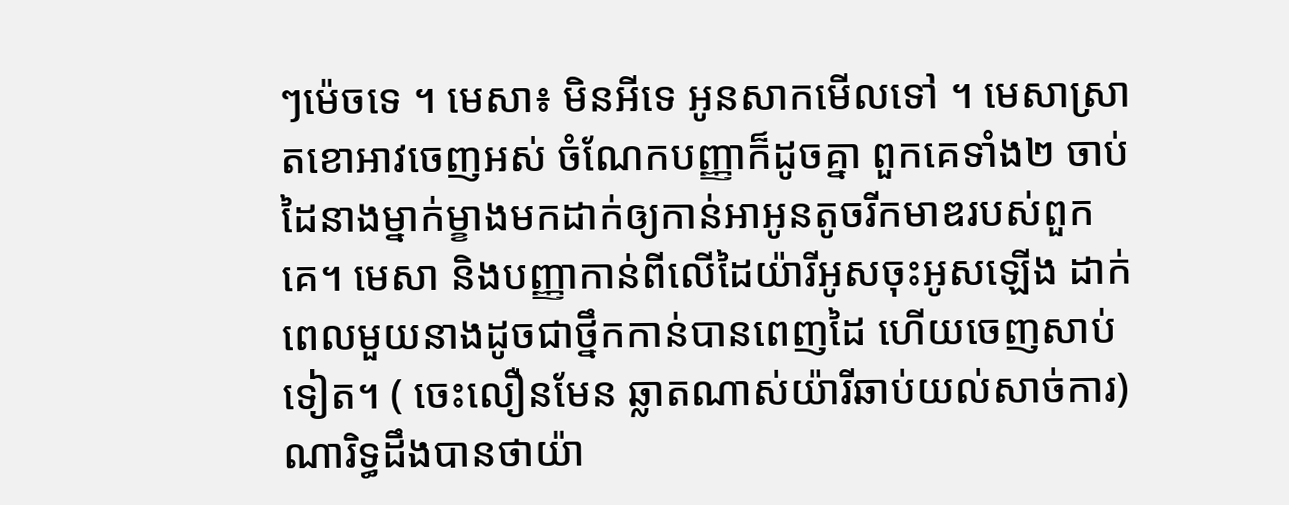ៗម៉េចទេ ។ មេសា៖ មិនអីទេ អូនសាកមើលទៅ ។ មេសាស្រាតខោអាវចេញអស់ ចំណែកបញ្ញាក៏ដូចគ្នា ពួកគេទាំង២ ចាប់ដៃនាងម្នាក់ម្ខាងមកដាក់ឲ្យកាន់អាអូនតូចរីកមាឌរបស់ពួកគេ។ មេសា និងបញ្ញាកាន់ពីលើដៃយ៉ារីអូសចុះអូសឡើង ដាក់ពេលមួយនាងដូចជាថ្នឹកកាន់បានពេញដៃ ហើយចេញសាប់ទៀត។ ( ចេះលឿនមែន ឆ្លាតណាស់យ៉ារីឆាប់យល់សាច់ការ) ណារិទ្ធដឹងបានថាយ៉ា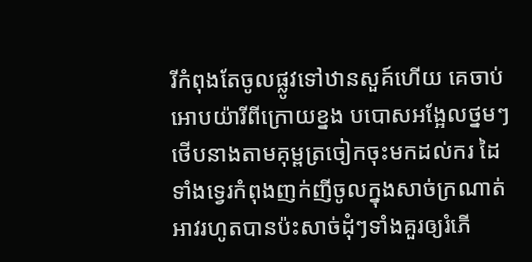រីកំពុងតែចូលផ្លូវទៅឋានសួគ៍ហើយ គេចាប់អោបយ៉ារីពីក្រោយខ្នង បបោសអង្អែលថ្នមៗ ថើបនាងតាមគុម្ពត្រចៀកចុះមកដល់ករ ដៃទាំងទ្វេរកំពុងញក់ញីចូលក្នុងសាច់ក្រណាត់អាវរហូតបានប៉ះសាច់ដុំៗទាំងគួរឲ្យរំភើ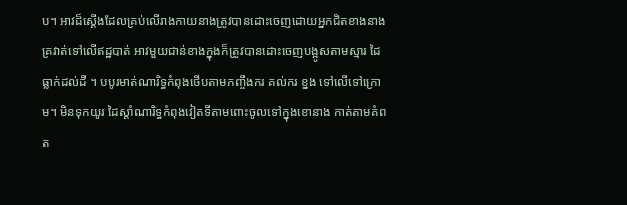ប។ អាវដ៏ស្ដើងដែលគ្រប់លើរាងកាយនាងត្រូវបានដោះចេញដោយអ្នកជិតខាងនាងគ្រវាត់ទៅលើឥដ្ឋបាត់ អាវមួយជាន់ខាងក្នុងក៏ត្រូវបានដោះចេញបង្អូសតាមស្មារ ដៃ ធ្លាក់ដល់ដី ។ បបូរមាត់ណារិទ្ធកំពុងថើបតាមកញ្ចឹងករ គល់ករ ខ្នង ទៅលើទៅក្រោម។ មិនទុកយូរ ដៃស្ដាំណារិទ្ធកំពុងវៀតទីតាមពោះចូលទៅក្នុងខោនាង កាត់តាមគំពត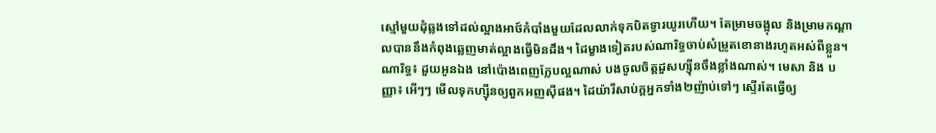ស្មៅមួយដុំឆ្លងទៅដល់ល្អាងអាថ៍កំបាំងមួយដែលលាក់ទុកបិតទ្វារយូរហើយ។ តែម្រាមចង្អុល និងម្រាមកណ្ដាលបាននឹងកំពុងឆ្លេញមាត់ល្អាងធ្វើមិនដឹង។ ដៃម្ខាងទៀតរបស់ណារិទ្ធចាប់សំម្រូតខោនាងរហូតអស់ពីខ្លួន។ ណារិទ្ធ៖ ដួយអូនឯង នៅប៉ោងពេញក្លែបល្អណាស់ បងចូលចិត្តដួសហ្ស៊ីនចឹងខ្លាំងណាស់។ មេសា និង បញ្ញា៖ អើៗៗ មើលទុកហ្ស៊ីនឲ្យពួកអញស៊ីផង។ ដៃយ៉ារីសាប់ក្ដអ្នកទាំង២ញ៉ាប់ទៅៗ ស្ទើរតែធ្វើឲ្យ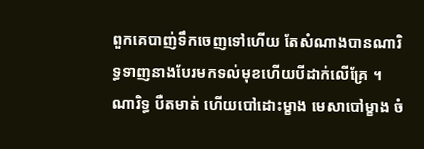ពួកគេបាញ់ទឹកចេញទៅហើយ តែសំណាងបានណារិទ្ធទាញនាងបែរមកទល់មុខហើយបីដាក់លើគ្រែ ។ ណារិទ្ធ បឺតមាត់ ហើយបៅដោះម្ខាង មេសាបៅម្ខាង ចំ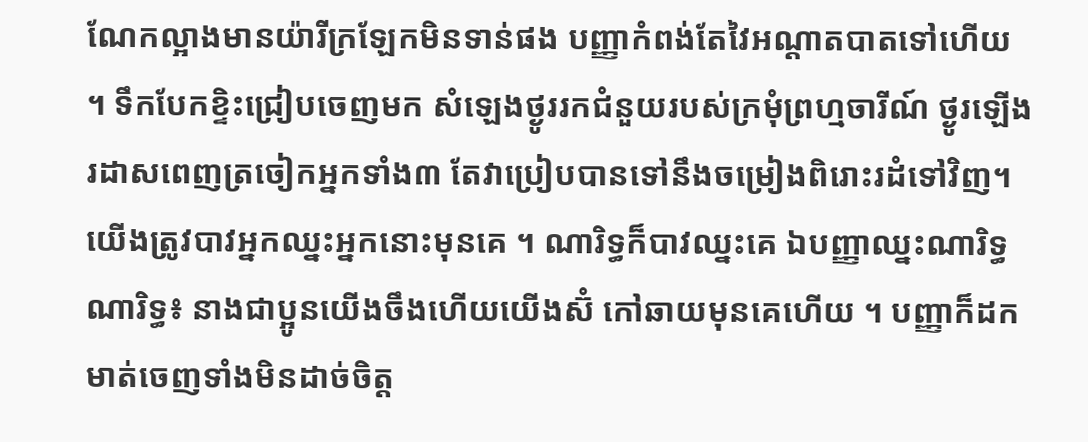ណែកល្អាងមានយ៉ារីក្រឡែកមិនទាន់ផង បញ្ញាកំពង់តែវៃអណ្ដាតបាតទៅហើយ ។ ទឹកបែកខ្ទិះជ្រៀបចេញមក សំឡេងថ្ងូររកជំនួយរបស់ក្រមុំព្រហ្មចារីណ៍ ថ្ងូរឡើងរដាសពេញត្រចៀកអ្នកទាំង៣ តែវាប្រៀបបានទៅនឹងចម្រៀងពិរោះរដំទៅវិញ។ យើងត្រូវបាវអ្នកឈ្នះអ្នកនោះមុនគេ ។ ណារិទ្ធក៏បាវឈ្នះគេ ឯបញ្ញាឈ្នះណារិទ្ធ ណារិទ្ធ៖ នាងជាប្អូនយើងចឹងហើយយើងស៊ំ កៅឆាយមុនគេហើយ ។ បញ្ញាក៏ដកមាត់ចេញទាំងមិនដាច់ចិត្ត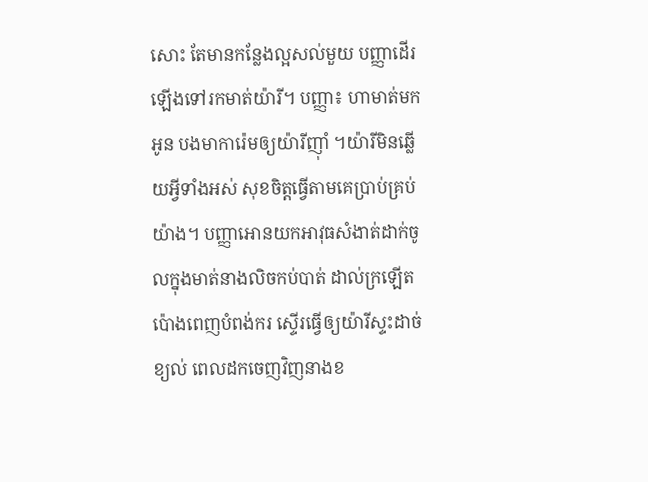សោះ តែមានកន្លែងល្អសល់មួយ បញ្ញាដើរឡើងទៅរកមាត់យ៉ារី។ បញ្ញា៖ ហាមាត់មកអូន បងមាការ៉េមឲ្យយ៉ារីញ៉ាំ ។យ៉ារីមិនឆ្លើយអ្វីទាំងអស់ សុខចិត្តធ្វើតាមគេប្រាប់គ្រប់យ៉ាង។ បញ្ញាអោនយកអាវុធសំងាត់ដាក់ចូលក្នុងមាត់នាងលិចកប់បាត់ ដាល់ក្រឡើត ប៉ោងពេញបំពង់ករ ស្ទើរធ្វើឲ្យយ៉ារីស្ទះដាច់ខ្យល់ ពេលដកចេញវិញនាងខ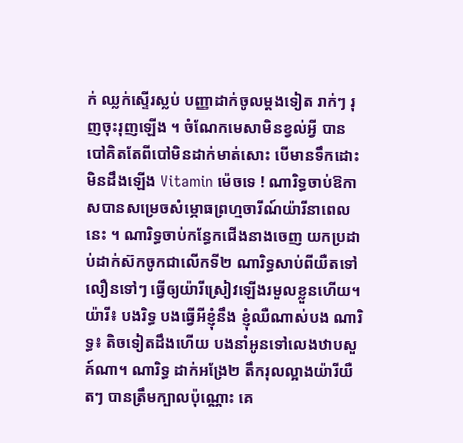ក់ ឈ្លក់ស្ទើរស្លប់ បញ្ញាដាក់ចូលម្ដងទៀត រាក់ៗ រុញចុះរុញឡើង ។ ចំណែកមេសាមិនខ្វល់អ្វី បានបៅគិតតែពីបៅមិនដាក់មាត់សោះ បើមានទឹកដោះមិនដឹងឡើង Vitamin ម៉េចទេ ! ណារិទ្ធចាប់ឱកាសបានសម្រេចសំម្ភោធព្រហ្មចារីណ៍យ៉ារីនាពេលនេះ ។ ណារិទ្ធចាប់កន្ធែកជើងនាងចេញ យកប្រដាប់ដាក់ស៊កចូកជាលើកទី២ ណារិទ្ធសាប់ពីយឺតទៅលឿនទៅៗ ធ្វើឲ្យយ៉ារីស្រៀវឡើងរមួលខ្លួនហើយ។ យ៉ារី៖ បងរិទ្ធ បងធ្វើអីខ្ញុំនឹង ខ្ញុំឈឺណាស់បង ណារិទ្ធ៖ តិចទៀតដឹងហើយ បងនាំអូនទៅលេងឋាបសួគ៍ណា។ ណារិទ្ធ ដាក់អង្រែ២ តឹករុលល្អាងយ៉ារីយឺតៗ បានត្រឹមក្បាលប៉ុណ្ណោះ គេ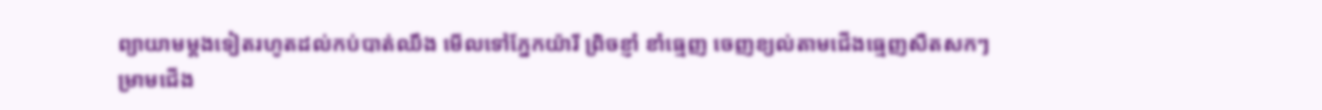ព្យាយាមម្ដងទៀតរហូតដល់កប់បាត់ឈឹង មើលទៅភ្នែកយ៉ារី ព្រិចខ្ញាំ ខាំធ្មេញ ចេញខ្យល់តាមជើងធ្មេញសឺតសកៗ ម្រាមជើង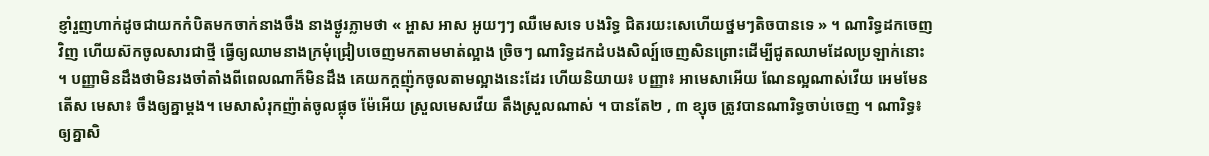ខ្ញាំរួញហាក់ដូចជាយកកំបិតមកចាក់នាងចឹង នាងថ្ងូរភ្លាមថា « អ្ហាស អាស អូយៗៗ ឈឺមេសទេ បងរិទ្ធ ជិតរយះសេហើយថ្នមៗតិចបានទេ » ។ ណារិទ្ធដកចេញវិញ ហើយស៊កចូលសារជាថ្មី ធ្វើឲ្យឈាមនាងក្រមុំជ្រៀបចេញមកតាមមាត់ល្អាង ច្រិចៗ ណារិទ្ធដកដំបងសិល្ប៍ចេញសិនព្រោះដើម្បីជូតឈាមដែលប្រឡាក់នោះ ។ បញ្ញាមិនដឹងថាមិនរងចាំតាំងពីពេលណាក៏មិនដឹង គេយកក្ដញ៉ុកចូលតាមល្អាងនេះដែរ ហើយនិយាយ៖ បញ្ញា៖ អាមេសាអើយ ណែនល្អណាស់វើយ អេមមែនតើស មេសា៖ ចឹងឲ្យគ្នាម្ដង។ មេសាសំរុកញ៉ាត់ចូលផ្លុច ម៉ែអើយ ស្រួលមេសវើយ តឹងស្រួលណាស់ ។ បានតែ២ , ៣ ខ្សុច ត្រូវបានណារិទ្ធចាប់ចេញ ។ ណារិទ្ធ៖ ឲ្យគ្នាសិ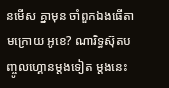នមើស គ្នាមុន ចាំពួកឯងធើតាមក្រោយ អូខេ? ណារិទ្ធស៊ុតបញ្ចូលហ្គោនម្ដងទៀត ម្ដងនេះ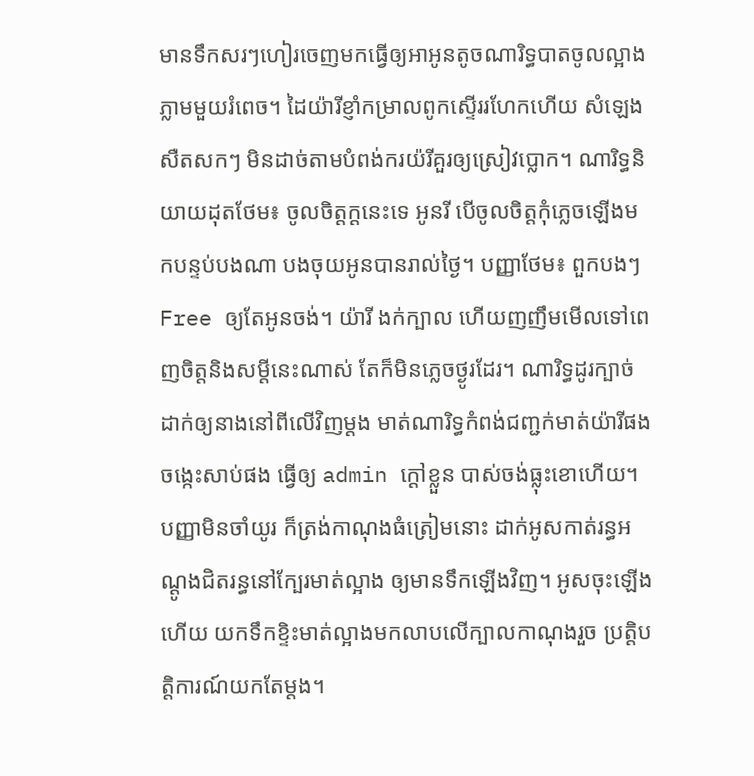មានទឹកសរៗហៀរចេញមកធ្វើឲ្យអាអូនតូចណារិទ្ធបាតចូលល្អាងភ្លាមមួយរំពេច។ ដៃយ៉ារីខ្ញាំកម្រាលពូកស្ទើររហែកហើយ សំឡេងសឺតសកៗ មិនដាច់តាមបំពង់ករយ៉រីគួរឲ្យស្រៀវប្លោក។ ណារិទ្ធនិយាយដុតថែម៖ ចូលចិត្តក្ដនេះទេ អូនរី បើចូលចិត្តកុំភ្លេចឡើងមកបន្ទប់បងណា បងចុយអូនបានរាល់ថ្ងៃ។ បញ្ញាថែម៖ ពួកបងៗFree ឲ្យតែអូនចង់។ យ៉ារី ងក់ក្បាល ហើយញញឹមមើលទៅពេញចិត្តនិងសម្ដីនេះណាស់ តែក៏មិនភ្លេចថ្ងូរដែរ។ ណារិទ្ធដូរក្បាច់ដាក់ឲ្យនាងនៅពីលើវិញម្ដង មាត់ណារិទ្ធកំពង់ជញ្ជក់មាត់យ៉ារីផង ចង្កេះសាប់ផង ធ្វើឲ្យ admin ក្ដៅខ្លួន បាស់ចង់ធ្លុះខោហើយ។ បញ្ញាមិនចាំយូរ ក៏ត្រង់កាណុងធំត្រៀមនោះ ដាក់អូសកាត់រន្ធអណ្ដូងជិតរន្ធនៅក្បែរមាត់ល្អាង ឲ្យមានទឹកឡើងវិញ។ អូសចុះឡើងហើយ យកទឹកខ្ទិះមាត់ល្អាងមកលាបលើក្បាលកាណុងរួច ប្រត្តិបតិ្តការណ៍យកតែម្ដង។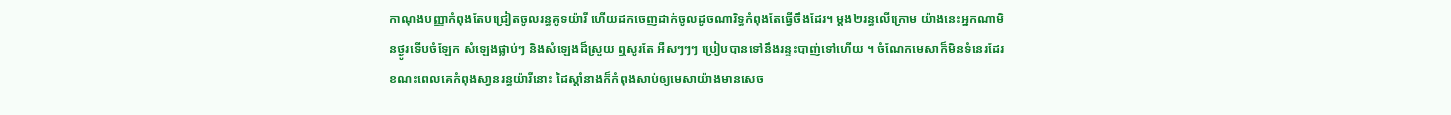កាណុងបញ្ញាកំពុងតែបជ្រៀតចូលរន្ធគូទយ៉ារី ហើយដកចេញដាក់ចូលដូចណារិទ្ធកំពុងតែធ្វើចឹងដែរ។ ម្ដង២រន្ធលើក្រោម យ៉ាងនេះអ្នកណាមិនថ្ងូរទើបចំឡែក សំឡេងផ្លាប់ៗ និងសំឡេងដ៏ស្រួយ ឮសូរតែ អឺសៗៗៗ ប្រៀបបានទៅនឹងរន្ទះបាញ់ទៅហើយ ។ ចំណែកមេសាក៏មិនទំនេរដែរ ខណះពេលគេកំពុងសា្វនរន្ធយ៉ារីនោះ ដៃស្ដាំនាងក៏កំពុងសាប់ឲ្យមេសាយ៉ាងមានសេច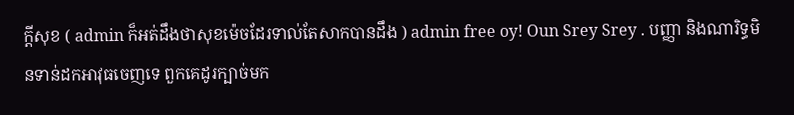ក្ដីសុខ ( admin ក៏អត់ដឹងថាសុខម៉េចដែរទាល់តែសាកបានដឹង ) admin free oy! Oun Srey Srey . បញ្ញា និងណារិទ្ធមិនទាន់ដកអាវុធចេញទេ ពួកគេដូរក្បាច់មក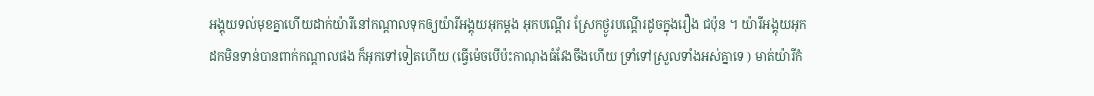អង្គុយទល់មុខគ្នាហើយដាក់យ៉ារីនៅកណ្ដាលទុកឲ្យយ៉ារីអង្គុយអុកម្ដង អុកបណ្ដើរ ស្រែកថ្ងូរបណ្ដើរដូចក្នុងរឿង ជប៉ុន ។ យ៉ារីអង្គុយអុកដកមិនទាន់បានពាក់កណ្ដាលផង ក៏អុកទៅទៀតហើយ (ធ្វើម៉េចបើប៉ះកាណុងធំវែងចឹងហើយ ទ្រាំទៅស្រួលទាំងអស់គ្នាទេ ) មាត់យ៉ារីកំ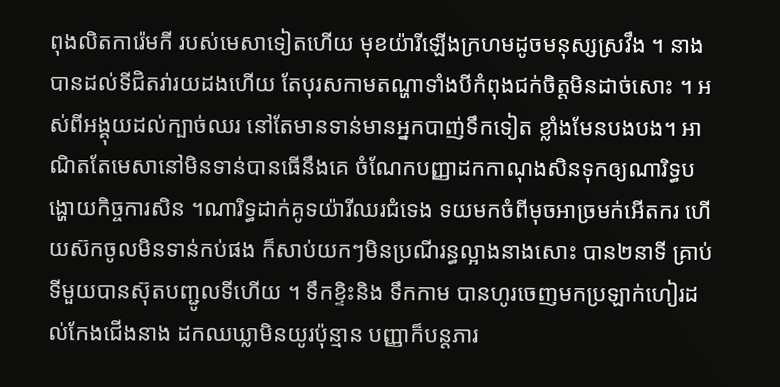ពុងលិតការ៉េមកី របស់មេសាទៀតហើយ មុខយ៉ារីឡើងក្រហមដូចមនុស្សស្រវឹង ។ នាងបានដល់ទីជិតរា់រយដងហើយ តែបុរសកាមតណ្ហាទាំងបីកំពុងជក់ចិត្តមិនដាច់សោះ ។ អស់ពីអង្គុយដល់ក្បាច់ឈរ នៅតែមានទាន់មានអ្នកបាញ់ទឹកទៀត ខ្លាំងមែនបងបង។ អាណិតតែមេសានៅមិនទាន់បានធើនឹងគេ ចំណែកបញ្ញាដកកាណុងសិនទុកឲ្យណារិទ្ធបង្ហោយកិច្ចការសិន ។ណារិទ្ធដាក់គូទយ៉ារីឈរជំទេង ទយមកចំពីមុចអាច្រមក់អើតករ ហើយស៊កចូលមិនទាន់កប់ផង ក៏សាប់យកៗមិនប្រណីរន្ធល្អាងនាងសោះ បាន២នាទី គ្រាប់ទីមួយបានស៊ុតបញ្ជូលទីហើយ ។ ទឹកខ្ទិះនិង ទឹកកាម បានហូរចេញមកប្រឡាក់ហៀរដល់កែងជើងនាង ដកឈឃ្លាមិនយូរប៉ុន្មាន បញ្ញាក៏បន្តភារ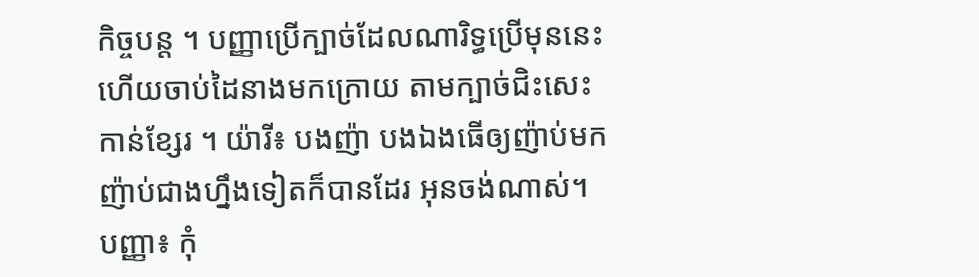កិច្ចបន្ត ។ បញ្ញាប្រើក្បាច់ដែលណារិទ្ធប្រើមុននេះ ហើយចាប់ដៃនាងមកក្រោយ តាមក្បាច់ជិះសេះកាន់ខ្សែរ ។ យ៉ារី៖ បងញ៉ា បងឯងធើឲ្យញ៉ាប់មក ញ៉ាប់ជាងហ្នឹងទៀតក៏បានដែរ អុនចង់ណាស់។ បញ្ញា៖ កុំ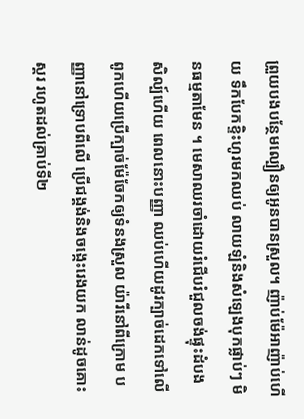ព្រួយបងបន្ថែមល្បឿនឲ្យអូនបានស្រួល។ ញ៉ាប់ម៉ែអាញ៉ាប់ហើយ ទឹកបែកខ្ទិះហូរមកឈប់ លាយឡំនិងសំឡេងបុកផ្លាប់ៗ មិនធម្មតាមែន ។ មេសាឈរចាំដោយរំជើបរំជួលចង់ផ្ទុះដំបងសិល្ប៍ហើយ ពេលនោះបញ្ញា ឈប់ហើយដូរក្បាច់ដេកទៅលើពូកហើយប្រើក្បាច់ម៉ែចែកឲ្យទំនងស្រួល យ៉ារីនៅពីក្រោម បញ្ញានៅទ្រោបពីលើ ប្រើជង្គង់និងចង្កេះរេងយក លាន់ដូចគោះស្គរ រហូតដល់គ្រាប់ទី២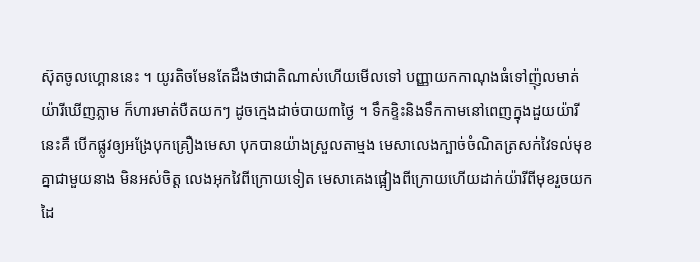ស៊ុតចូលហ្គោននេះ ។ យូរតិចមែនតែដឹងថាជាតិណាស់ហើយមើលទៅ បញ្ញាយកកាណុងធំទៅញ៉ុលមាត់យ៉ារីឃើញភ្លាម ក៏ហារមាត់បឺតយកៗ ដូចក្មេងដាច់បាយ៣ថ្ងៃ ។ ទឹកខ្ទិះនិងទឹកកាមនៅពេញក្នុងដួយយ៉ារីនេះគឺ បើកផ្លូវឲ្យអង្រែបុកគ្រឿងមេសា បុកបានយ៉ាងស្រួលតាម្មង មេសាលេងក្បាច់ចំណិតត្រសក់វៃទល់មុខគ្នាជាមួយនាង មិនអស់ចិត្ត លេងអុកវៃពីក្រោយទៀត មេសាគេងផ្អៀងពីក្រោយហើយដាក់យ៉ារីពីមុខរួចយកដៃ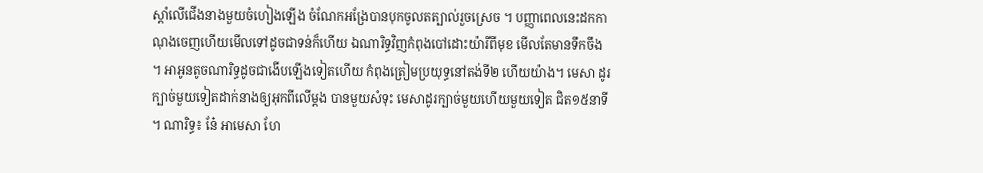ស្ដាំលើជើងនាងមួយចំហៀងឡើង ចំណែកអង្រែបានបុកចូលតត្បាល់រួចស្រេច ។ បញ្ញាពេលនេះដកកាណុងចេញហើយមើលទៅដូចជាទន់ក៏ហើយ ឯណារិទ្ធវិញកំពុងបៅដោះយ៉ារីពីមុខ មើលតែមានទឹកចឹង ។ អាអូនតូចណារិទ្ធដូចជាងើបឡើងទៀតហើយ កំពុងត្រៀមប្រយុទ្ធនៅតង់ទី២ ហើយយ៉ាង។ មេសា ដូរក្បាច់មួយទៀតដាក់នាងឲ្យអុកពីលើម្ដង បានមួយសំទុះ មេសាដូរក្បាច់មួយហើយមួយទៀត ជិត១៥នាទី ។ ណារិទ្ធ៖ នែ៎ អាមេសា ហែ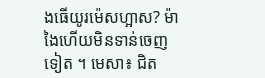ងធើយូរម៉េសហ្អាស? ម៉ាងៃហើយមិនទាន់ចេញទៀត ។ មេសា៖ ជិត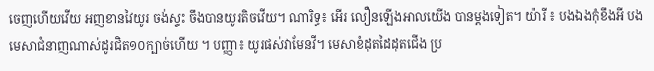ចេញហើយវើយ អញខានវៃយូរ ចង់ស្ទះ ចឹងបានយូរតិចវើយ។ ណារិទ្ធ៖ អើរ លឿនឡើងអាលយើង បានម្ដងទៀត។ យ៉ារី ៖ បងឯងកុំខឹងអី បងមេសាជំនាញណាស់ដូរជិត១០ក្បាច់ហើយ ។ បញ្ញា៖ យូរផស់វាមែនវី។ មេសាខំដុតដៃដុតជើង ប្រ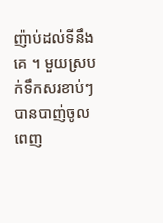ញ៉ាប់ដល់ទីនឹងគេ ។ មួយស្របក់ទឹកសរខាប់ៗបានបាញ់ចូលពេញ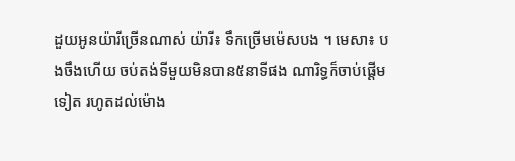ដួយអូនយ៉ារីច្រើនណាស់ យ៉ារី៖ ទឹកច្រើមម៉េសបង ។ មេសា៖ បងចឹងហើយ ចប់តង់ទីមួយមិនបាន៥នាទីផង ណារិទ្ធក៏ចាប់ផ្ដើមទៀត រហូតដល់ម៉ោង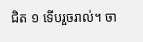ជិត ១ ទើបរួចរាល់។ ចា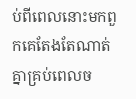ប់ពីពេលនោះមកពួកគេតែងតែណាត់គ្នាគ្រប់ពេលច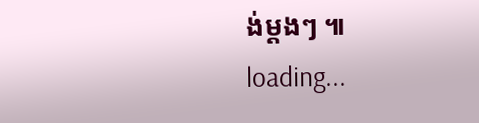ង់ម្ដងៗ ៕
loading...